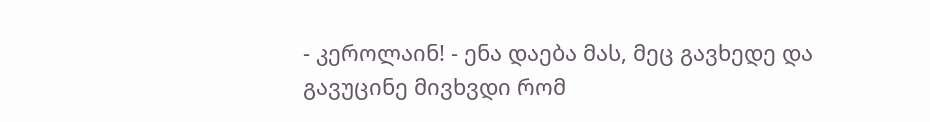- კეროლაინ! - ენა დაება მას, მეც გავხედე და გავუცინე მივხვდი რომ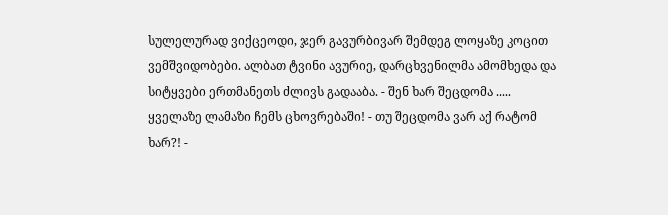სულელურად ვიქცეოდი, ჯერ გავურბივარ შემდეგ ლოყაზე კოცით ვემშვიდობები. ალბათ ტვინი ავურიე, დარცხვენილმა ამომხედა და სიტყვები ერთმანეთს ძლივს გადააბა. - შენ ხარ შეცდომა ..... ყველაზე ლამაზი ჩემს ცხოვრებაში! - თუ შეცდომა ვარ აქ რატომ ხარ?! -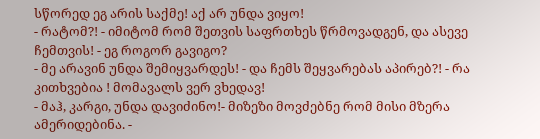სწორედ ეგ არის საქმე! აქ არ უნდა ვიყო!
- რატომ?! - იმიტომ რომ შეთვის საფრთხეს წრმოვადგენ, და ასევე ჩემთვის! - ეგ როგორ გავიგო?
- მე არავინ უნდა შემიყვარდეს! - და ჩემს შეყვარებას აპირებ?! - რა კითხვებია ! მომავალს ვერ ვხედავ!
- მაჰ, კარგი, უნდა დავიძინო!- მიზეზი მოვძებნე რომ მისი მზერა ამერიდებინა. -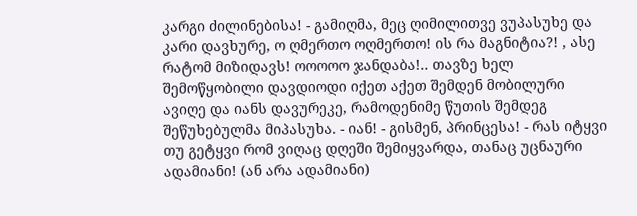კარგი ძილინებისა! - გამიღმა, მეც ღიმილითვე ვუპასუხე და კარი დავხურე, ო ღმერთო ოღმერთო! ის რა მაგნიტია?! , ასე რატომ მიზიდავს! ოოოოო ჯანდაბა!.. თავზე ხელ შემოწყობილი დავდიოდი იქეთ აქეთ შემდენ მობილური ავიღე და იანს დავურეკე, რამოდენიმე წუთის შემდეგ შეწუხებულმა მიპასუხა. - იან! - გისმენ, პრინცესა! - რას იტყვი თუ გეტყვი რომ ვიღაც დღეში შემიყვარდა, თანაც უცნაური ადამიანი! (ან არა ადამიანი)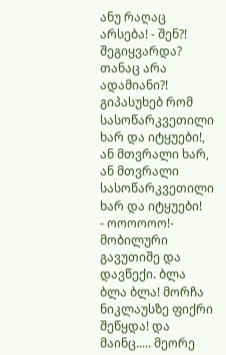ანუ რაღაც არსება! - შენ?! შეგიყვარდა? თანაც არა ადამიანი?! გიპასუხებ რომ სასოწარკვეთილი ხარ და იტყუები!, ან მთვრალი ხარ, ან მთვრალი სასოწარკვეთილი ხარ და იტყუები!
- ოოოოოო!- მობილური გავუთიშე და დავწექი. ბლა ბლა ბლა! მორჩა ნიკლაუსზე ფიქრი შეწყდა! და მაინც..... მეორე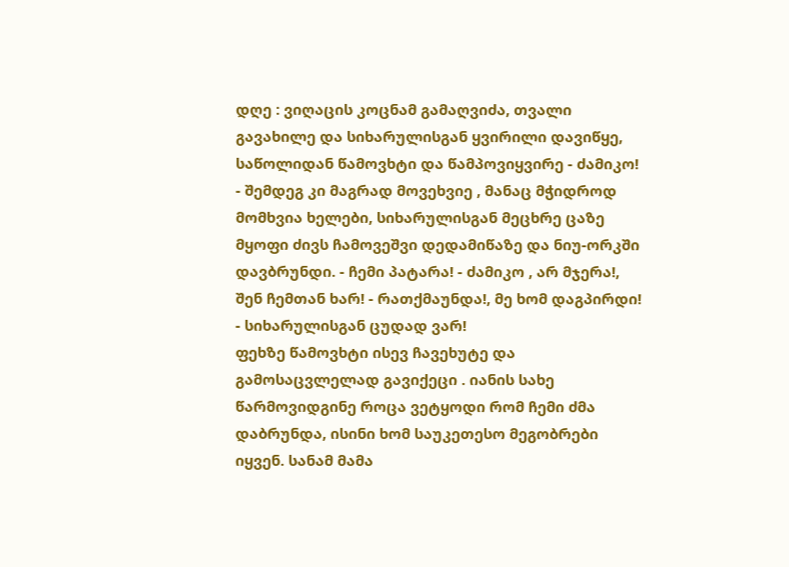დღე : ვიღაცის კოცნამ გამაღვიძა, თვალი გავახილე და სიხარულისგან ყვირილი დავიწყე, საწოლიდან წამოვხტი და წამპოვიყვირე - ძამიკო! - შემდეგ კი მაგრად მოვეხვიე , მანაც მჭიდროდ მომხვია ხელები, სიხარულისგან მეცხრე ცაზე მყოფი ძივს ჩამოვეშვი დედამიწაზე და ნიუ-ორკში დავბრუნდი. - ჩემი პატარა! - ძამიკო , არ მჯერა!, შენ ჩემთან ხარ! - რათქმაუნდა!, მე ხომ დაგპირდი! - სიხარულისგან ცუდად ვარ!
ფეხზე წამოვხტი ისევ ჩავეხუტე და გამოსაცვლელად გავიქეცი . იანის სახე წარმოვიდგინე როცა ვეტყოდი რომ ჩემი ძმა დაბრუნდა, ისინი ხომ საუკეთესო მეგობრები იყვენ. სანამ მამა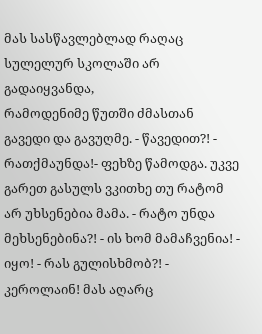მას სასწავლებლად რაღაც სულელურ სკოლაში არ გადაიყვანდა,
რამოდენიმე წუთში ძმასთან გავედი და გავუღმე. - წავედით?! - რათქმაუნდა!- ფეხზე წამოდგა. უკვე გარეთ გასულს ვკითხე თუ რატომ არ უხსენებია მამა. - რატო უნდა მეხსენებინა?! - ის ხომ მამაჩვენია! - იყო! - რას გულისხმობ?! - კეროლაინ! მას აღარც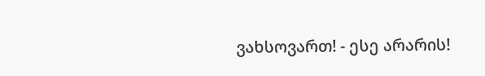ვახსოვართ! - ესე არარის!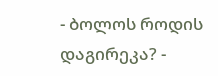- ბოლოს როდის დაგირეკა? -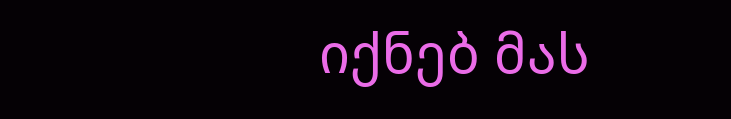იქნებ მას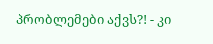პრობლემები აქვს?! - კი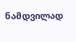ნამდვილად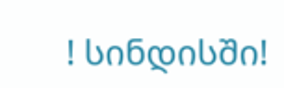! სინდისში!